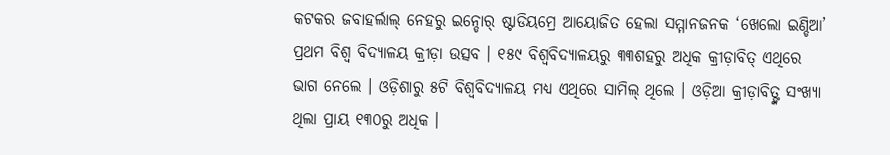କଟକର ଜବାହର୍ଲାଲ୍ ନେହରୁ ଇନ୍ଡୋର୍ ଷ୍ଟାଡିୟମ୍ରେ ଆୟୋଜିତ ହେଲା ସମ୍ମାନଜନକ ‘ଖେଲୋ ଇଣ୍ଡିଆ’ ପ୍ରଥମ ବିଶ୍ୱ ବିଦ୍ୟାଳୟ କ୍ରୀଡ଼ା ଉତ୍ସବ । ୧୫୯ ବିଶ୍ୱବିଦ୍ୟାଳୟରୁ ୩୩ଶହରୁ ଅଧିକ କ୍ରୀଡ଼ାବିତ୍ ଏଥିରେ ଭାଗ ନେଲେ । ଓଡ଼ିଶାରୁ ୫ଟି ବିଶ୍ୱବିଦ୍ୟାଳୟ ମଧ୍ୟ ଏଥିରେ ସାମିଲ୍ ଥିଲେ । ଓଡ଼ିଆ କ୍ରୀଡ଼ାବିତ୍ଙ୍କ ସଂଖ୍ୟା ଥିଲା ପ୍ରାୟ ୧୩୦ରୁ ଅଧିକ ।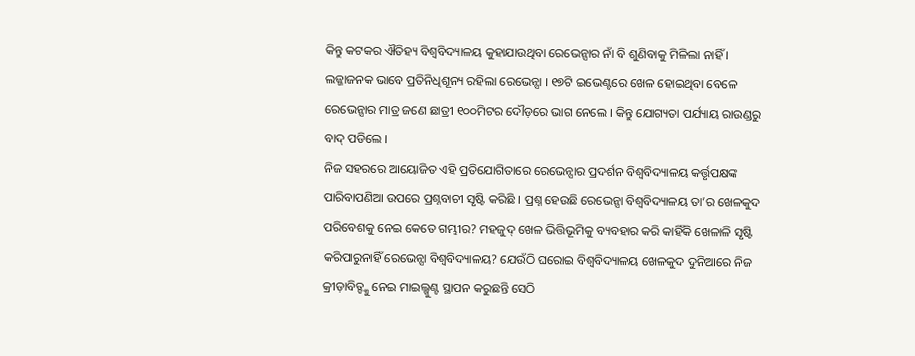କିନ୍ତୁ କଟକର ଐତିହ୍ୟ ବିଶ୍ୱବିଦ୍ୟାଳୟ କୁହାଯାଉଥିବା ରେଭେନ୍ସାର ନାଁ ବି ଶୁଣିବାକୁ ମିଳିଲା ନାହିଁ । ଲଜ୍ଜାଜନକ ଭାବେ ପ୍ରତିନିଧିଶୂନ୍ୟ ରହିଲା ରେଭେନ୍ସା । ୧୭ଟି ଇଭେଣ୍ଟରେ ଖେଳ ହୋଇଥିବା ବେଳେ ରେଭେନ୍ସାର ମାତ୍ର ଜଣେ ଛାତ୍ରୀ ୧୦୦ମିଟର ଦୌଡ଼ରେ ଭାଗ ନେଲେ । କିନ୍ତୁ ଯୋଗ୍ୟତା ପର୍ଯ୍ୟାୟ ରାଉଣ୍ଡରୁ ବାଦ୍ ପଡିଲେ ।
ନିଜ ସହରରେ ଆୟୋଜିତ ଏହି ପ୍ରତିଯୋଗିତାରେ ରେଭେନ୍ସାର ପ୍ରଦର୍ଶନ ବିଶ୍ୱବିଦ୍ୟାଳୟ କର୍ତ୍ତୃପକ୍ଷଙ୍କ ପାରିବାପଣିଆ ଉପରେ ପ୍ରଶ୍ନବାଚୀ ସୃଷ୍ଟି କରିଛି । ପ୍ରଶ୍ନ ହେଉଛି ରେଭେନ୍ସା ବିଶ୍ୱବିଦ୍ୟାଳୟ ତା’ର ଖେଳକୁଦ ପରିବେଶକୁ ନେଇ କେତେ ଗମ୍ଭୀର? ମହଜୁଦ୍ ଖେଳ ଭିତ୍ତିଭୂମିକୁ ବ୍ୟବହାର କରି କାହିଁକି ଖେଳାଳି ସୃଷ୍ଟି କରିପାରୁନାହିଁ ରେଭେନ୍ସା ବିଶ୍ୱବିଦ୍ୟାଳୟ? ଯେଉଁଠି ଘରୋଇ ବିଶ୍ୱବିଦ୍ୟାଳୟ ଖେଳକୁଦ ଦୁନିଆରେ ନିଜ କ୍ରୀଡ଼ାବିତ୍ଙ୍କୁ ନେଇ ମାଇଲ୍ଖୁଣ୍ଟ ସ୍ଥାପନ କରୁଛନ୍ତି ସେଠି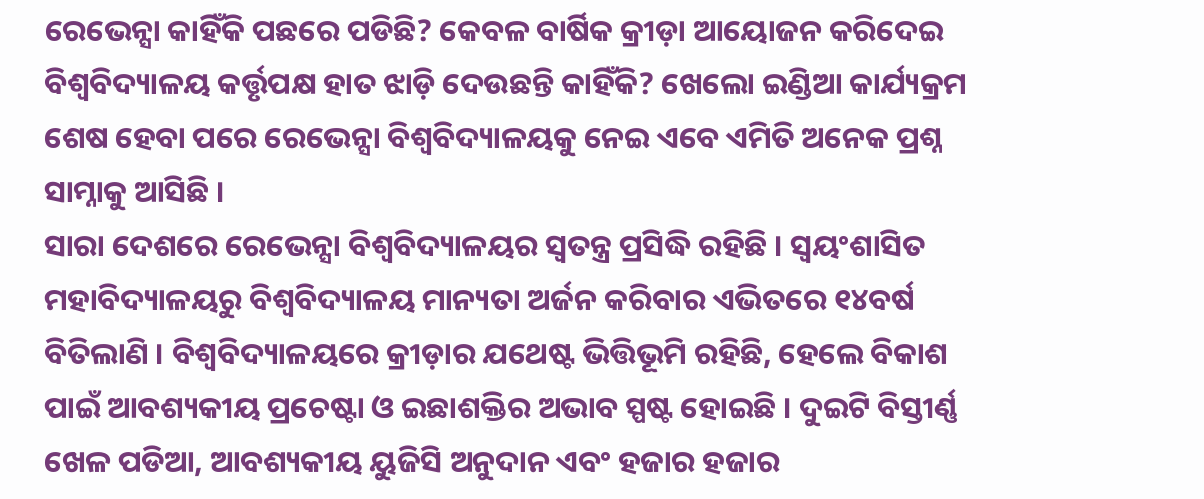ରେଭେନ୍ସା କାହିଁକି ପଛରେ ପଡିଛି? କେବଳ ବାର୍ଷିକ କ୍ରୀଡ଼ା ଆୟୋଜନ କରିଦେଇ ବିଶ୍ୱବିଦ୍ୟାଳୟ କର୍ତ୍ତୃପକ୍ଷ ହାତ ଝାଡ଼ି ଦେଉଛନ୍ତି କାହିଁକି? ଖେଲୋ ଇଣ୍ଡିଆ କାର୍ଯ୍ୟକ୍ରମ ଶେଷ ହେବା ପରେ ରେଭେନ୍ସା ବିଶ୍ୱବିଦ୍ୟାଳୟକୁ ନେଇ ଏବେ ଏମିତି ଅନେକ ପ୍ରଶ୍ନ ସାମ୍ନାକୁ ଆସିଛି ।
ସାରା ଦେଶରେ ରେଭେନ୍ସା ବିଶ୍ୱବିଦ୍ୟାଳୟର ସ୍ୱତନ୍ତ୍ର ପ୍ରସିଦ୍ଧି ରହିଛି । ସ୍ୱୟଂଶାସିତ ମହାବିଦ୍ୟାଳୟରୁ ବିଶ୍ୱବିଦ୍ୟାଳୟ ମାନ୍ୟତା ଅର୍ଜନ କରିବାର ଏଭିତରେ ୧୪ବର୍ଷ ବିତିଲାଣି । ବିଶ୍ୱବିଦ୍ୟାଳୟରେ କ୍ରୀଡ଼ାର ଯଥେଷ୍ଟ ଭିତ୍ତିଭୂମି ରହିଛି, ହେଲେ ବିକାଶ ପାଇଁ ଆବଶ୍ୟକୀୟ ପ୍ରଚେଷ୍ଟା ଓ ଇଛାଶକ୍ତିର ଅଭାବ ସ୍ପଷ୍ଟ ହୋଇଛି । ଦୁଇଟି ବିସ୍ତୀର୍ଣ୍ଣ ଖେଳ ପଡିଆ, ଆବଶ୍ୟକୀୟ ୟୁଜିସି ଅନୁଦାନ ଏବଂ ହଜାର ହଜାର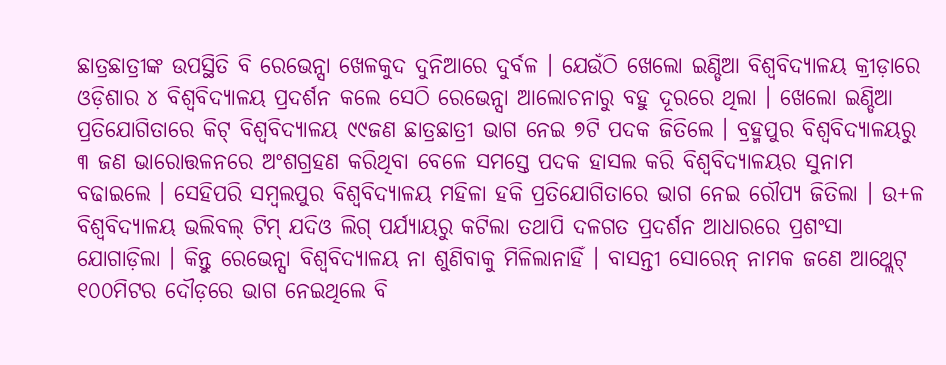ଛାତ୍ରଛାତ୍ରୀଙ୍କ ଉପସ୍ଥିତି ବି ରେଭେନ୍ସା ଖେଳକୁଦ ଦୁନିଆରେ ଦୁର୍ବଳ । ଯେଉଁଠି ଖେଲୋ ଇଣ୍ଡିଆ ବିଶ୍ୱବିଦ୍ୟାଳୟ କ୍ରୀଡ଼ାରେ ଓଡ଼ିଶାର ୪ ବିଶ୍ୱବିଦ୍ୟାଳୟ ପ୍ରଦର୍ଶନ କଲେ ସେଠି ରେଭେନ୍ସା ଆଲୋଚନାରୁ ବହୁ ଦୂରରେ ଥିଲା । ଖେଲୋ ଇଣ୍ଡିଆ ପ୍ରତିଯୋଗିତାରେ କିଟ୍ ବିଶ୍ୱବିଦ୍ୟାଳୟ ୯୯ଜଣ ଛାତ୍ରଛାତ୍ରୀ ଭାଗ ନେଇ ୭ଟି ପଦକ ଜିତିଲେ । ବ୍ରହ୍ମପୁର ବିଶ୍ୱବିଦ୍ୟାଳୟରୁ ୩ ଜଣ ଭାରୋତ୍ତଳନରେ ଅଂଶଗ୍ରହଣ କରିଥିବା ବେଳେ ସମସ୍ତେ ପଦକ ହାସଲ କରି ବିଶ୍ୱବିଦ୍ୟାଳୟର ସୁନାମ ବଢାଇଲେ । ସେହିପରି ସମ୍ବଲପୁର ବିଶ୍ୱବିଦ୍ୟାଳୟ ମହିଳା ହକି ପ୍ରତିଯୋଗିତାରେ ଭାଗ ନେଇ ରୌପ୍ୟ ଜିତିଲା । ଉ+ଳ ବିଶ୍ୱବିଦ୍ୟାଳୟ ଭଲିବଲ୍ ଟିମ୍ ଯଦିଓ ଲିଗ୍ ପର୍ଯ୍ୟାୟରୁ କଟିଲା ତଥାପି ଦଳଗତ ପ୍ରଦର୍ଶନ ଆଧାରରେ ପ୍ରଶଂସା ଯୋଗାଡ଼ିଲା । କିନ୍ତୁ ରେଭେନ୍ସା ବିଶ୍ୱବିଦ୍ୟାଳୟ ନା ଶୁଣିବାକୁ ମିଳିଲାନାହିଁ । ବାସନ୍ତୀ ସୋରେନ୍ ନାମକ ଜଣେ ଆଥ୍ଲେଟ୍ ୧୦୦ମିଟର ଦୌଡ଼ରେ ଭାଗ ନେଇଥିଲେ ବି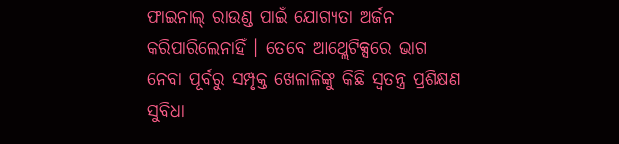ଫାଇନାଲ୍ ରାଉଣ୍ଡ ପାଇଁ ଯୋଗ୍ୟତା ଅର୍ଜନ କରିପାରିଲେନାହିଁ । ତେବେ ଆଥ୍ଲେଟିକ୍ସରେ ଭାଗ ନେବା ପୂର୍ବରୁ ସମ୍ପୃକ୍ତ ଖେଳାଳିଙ୍କୁ କିଛି ସ୍ୱତନ୍ତ୍ର ପ୍ରଶିକ୍ଷଣ ସୁବିଧା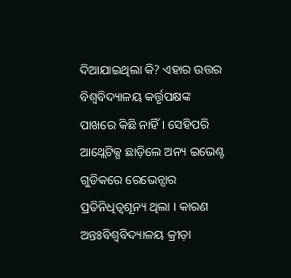ଦିଆଯାଇଥିଲା କି? ଏହାର ଉତ୍ତର ବିଶ୍ୱବିଦ୍ୟାଳୟ କର୍ତ୍ତୃପକ୍ଷଙ୍କ ପାଖରେ କିଛି ନାହିଁ । ସେହିପରି ଆଥ୍ଲେଟିକ୍ସ ଛାଡ଼ିଲେ ଅନ୍ୟ ଇଭେଣ୍ଟ ଗୁଡିକରେ ରେଭେନ୍ସାର ପ୍ରତିନିଧିତ୍ୱଶୂନ୍ୟ ଥିଲା । କାରଣ ଅନ୍ତଃବିଶ୍ୱବିଦ୍ୟାଳୟ କ୍ରୀଡ଼ା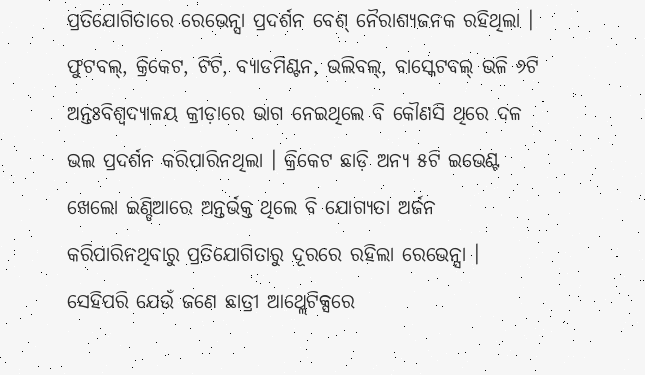ପ୍ରତିଯୋଗିତାରେ ରେଭେନ୍ସା ପ୍ରଦର୍ଶନ ବେଶ୍ ନୈରାଶ୍ୟଜନକ ରହିଥିଲା । ଫୁଟବଲ୍, କ୍ରିକେଟ, ଟିଟି, ବ୍ୟାଡମିଣ୍ଟନ, ଭଲିବଲ୍, ବାସ୍କେଟବଲ୍ ଭଳି ୬ଟି ଅନ୍ତଃବିଶ୍ୱଦ୍ୟାଳୟ କ୍ରୀଡ଼ାରେ ଭାଗ ନେଇଥିଲେ ବି କୌଣସି ଥିରେ ଦଳ ଭଲ ପ୍ରଦର୍ଶନ କରିପାରିନଥିଲା । କ୍ରିକେଟ ଛାଡ଼ି ଅନ୍ୟ ୫ଟି ଇଭେଣ୍ଟ ଖେଲୋ ଇଣ୍ଡିଆରେ ଅନ୍ତର୍ଭକ୍ତ ଥିଲେ ବି ଯୋଗ୍ୟତା ଅର୍ଜନ କରିପାରିନଥିବାରୁ ପ୍ରତିଯୋଗିତାରୁ ଦୂରରେ ରହିଲା ରେଭେନ୍ସା । ସେହିପରି ଯେଉଁ ଜଣେ ଛାତ୍ରୀ ଆଥ୍ଲେଟିକ୍ସରେ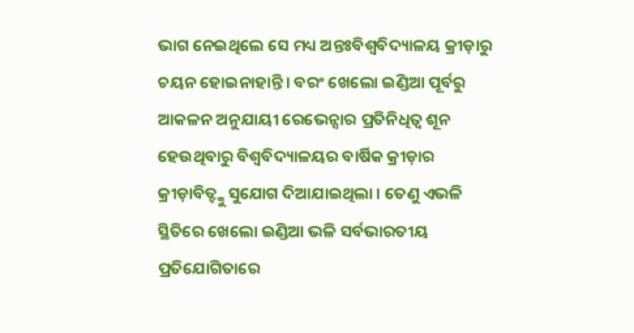ଭାଗ ନେଇଥିଲେ ସେ ମଧ୍ୟ ଅନ୍ତଃବିଶ୍ୱବିଦ୍ୟାଳୟ କ୍ରୀଡ଼ାରୁ ଚୟନ ହୋଇନାହାନ୍ତି । ବରଂ ଖେଲୋ ଇଣ୍ଡିଆ ପୂର୍ବରୁ ଆକଳନ ଅନୁଯାୟୀ ରେଭେନ୍ସାର ପ୍ରତିନିଧିତ୍ୱ ଶୂନ ହେଉଥିବାରୁ ବିଶ୍ୱବିଦ୍ୟାଳୟର ବାର୍ଷିକ କ୍ରୀଡ଼ାର କ୍ରୀଡ଼ାବିତ୍ଙ୍କୁ ସୁଯୋଗ ଦିଆଯାଇଥିଲା । ତେଣୁ ଏଭଳି ସ୍ଥିତିରେ ଖେଲୋ ଇଣ୍ଡିଆ ଭଳି ସର୍ବଭାରତୀୟ ପ୍ରତିଯୋଗିତାରେ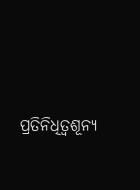ପ୍ରତିନିଧିତ୍ୱଶୂନ୍ୟ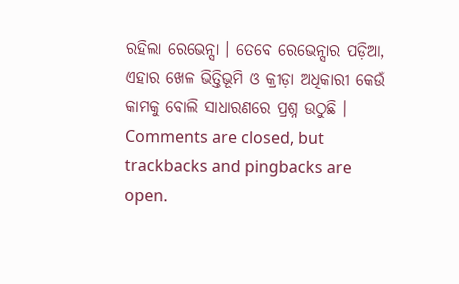ରହିଲା ରେଭେନ୍ସା । ତେବେ ରେଭେନ୍ସାର ପଡ଼ିଆ, ଏହାର ଖେଳ ଭିତ୍ତିଭୂମି ଓ କ୍ରୀଡ଼ା ଅଧିକାରୀ କେଉଁ କାମକୁ ବୋଲି ସାଧାରଣରେ ପ୍ରଶ୍ନ ଉଠୁଛି ।
Comments are closed, but trackbacks and pingbacks are open.